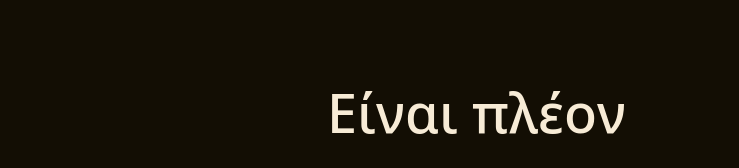Είναι πλέον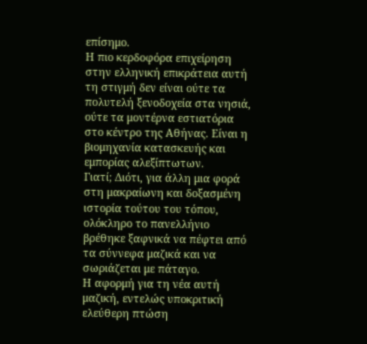επίσημο.
Η πιο κερδοφόρα επιχείρηση στην ελληνική επικράτεια αυτή τη στιγμή δεν είναι ούτε τα πολυτελή ξενοδοχεία στα νησιά, ούτε τα μοντέρνα εστιατόρια στο κέντρο της Αθήνας. Είναι η βιομηχανία κατασκευής και εμπορίας αλεξίπτωτων.
Γιατί; Διότι, για άλλη μια φορά στη μακραίωνη και δοξασμένη ιστορία τούτου του τόπου, ολόκληρο το πανελλήνιο βρέθηκε ξαφνικά να πέφτει από τα σύννεφα μαζικά και να σωριάζεται με πάταγο.
Η αφορμή για τη νέα αυτή μαζική, εντελώς υποκριτική ελεύθερη πτώση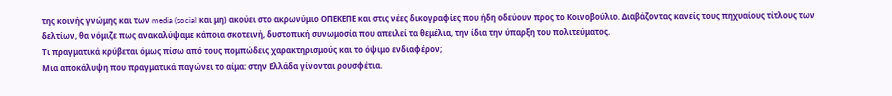της κοινής γνώμης και των media (social και μη) ακούει στο ακρωνύμιο ΟΠΕΚΕΠΕ και στις νέες δικογραφίες που ήδη οδεύουν προς το Κοινοβούλιο. Διαβάζοντας κανείς τους πηχυαίους τίτλους των δελτίων, θα νόμιζε πως ανακαλύψαμε κάποια σκοτεινή, δυστοπική συνωμοσία που απειλεί τα θεμέλια, την ίδια την ύπαρξη του πολιτεύματος.
Τι πραγματικά κρύβεται όμως πίσω από τους πομπώδεις χαρακτηρισμούς και το όψιμο ενδιαφέρον;
Μια αποκάλυψη που πραγματικά παγώνει το αίμα: στην Ελλάδα γίνονται ρουσφέτια.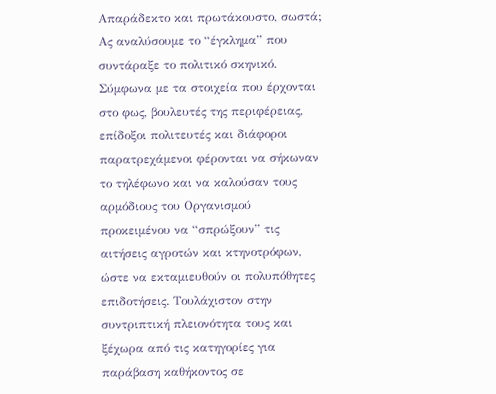Απαράδεκτο και πρωτάκουστο, σωστά;
Ας αναλύσουμε το “έγκλημα” που συντάραξε το πολιτικό σκηνικό. Σύμφωνα με τα στοιχεία που έρχονται στο φως, βουλευτές της περιφέρειας, επίδοξοι πολιτευτές και διάφοροι παρατρεχάμενοι φέρονται να σήκωναν το τηλέφωνο και να καλούσαν τους αρμόδιους του Οργανισμού προκειμένου να “σπρώξουν” τις αιτήσεις αγροτών και κτηνοτρόφων, ώστε να εκταμιευθούν οι πολυπόθητες επιδοτήσεις. Τουλάχιστον στην συντριπτική πλειονότητα τους και ξέχωρα από τις κατηγορίες για παράβαση καθήκοντος σε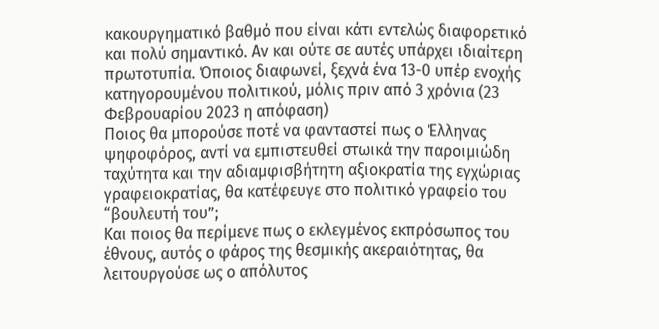κακουργηματικό βαθμό που είναι κάτι εντελώς διαφορετικό και πολύ σημαντικό. Αν και ούτε σε αυτές υπάρχει ιδιαίτερη πρωτοτυπία. Όποιος διαφωνεί, ξεχνά ένα 13-0 υπέρ ενοχής κατηγορουμένου πολιτικού, μόλις πριν από 3 χρόνια (23 Φεβρουαρίου 2023 η απόφαση)
Ποιος θα μπορούσε ποτέ να φανταστεί πως ο Έλληνας ψηφοφόρος, αντί να εμπιστευθεί στωικά την παροιμιώδη ταχύτητα και την αδιαμφισβήτητη αξιοκρατία της εγχώριας γραφειοκρατίας, θα κατέφευγε στο πολιτικό γραφείο του “βουλευτή του”;
Και ποιος θα περίμενε πως ο εκλεγμένος εκπρόσωπος του έθνους, αυτός ο φάρος της θεσμικής ακεραιότητας, θα λειτουργούσε ως ο απόλυτος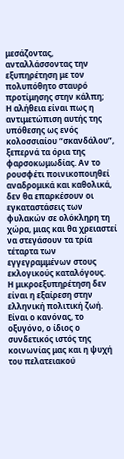μεσάζοντας, ανταλλάσσοντας την εξυπηρέτηση με τον πολυπόθητο σταυρό προτίμησης στην κάλπη;
Η αλήθεια είναι πως η αντιμετώπιση αυτής της υπόθεσης ως ενός κολοσσιαίου “σκανδάλου”, ξεπερνά τα όρια της φαρσοκωμωδίας. Αν το ρουσφέτι ποινικοποιηθεί αναδρομικά και καθολικά, δεν θα επαρκέσουν οι εγκαταστάσεις των φυλακών σε ολόκληρη τη χώρα, μιας και θα χρειαστεί να στεγάσουν τα τρία τέταρτα των εγγεγραμμένων στους εκλογικούς καταλόγους.
Η μικροεξυπηρέτηση δεν είναι η εξαίρεση στην ελληνική πολιτική ζωή. Είναι ο κανόνας, το οξυγόνο, ο ίδιος ο συνδετικός ιστός της κοινωνίας μας και η ψυχή του πελατειακού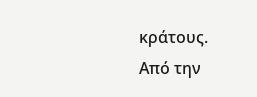κράτους.
Από την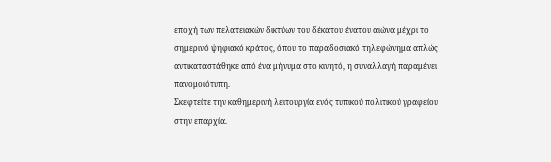εποχή των πελατειακών δικτύων του δέκατου ένατου αιώνα μέχρι το σημερινό ψηφιακό κράτος, όπου το παραδοσιακό τηλεφώνημα απλώς αντικαταστάθηκε από ένα μήνυμα στο κινητό, η συναλλαγή παραμένει πανομοιότυπη.
Σκεφτείτε την καθημερινή λειτουργία ενός τυπικού πολιτικού γραφείου στην επαρχία.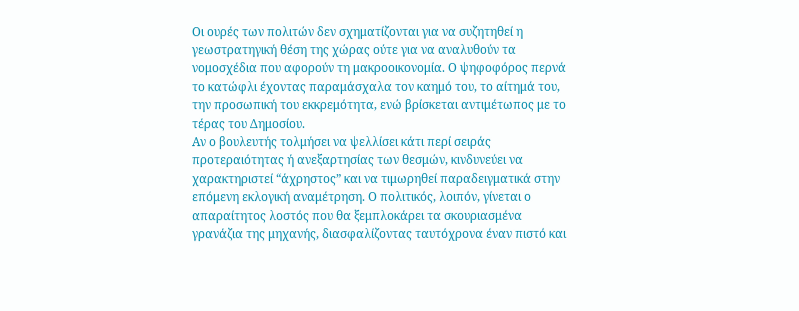Οι ουρές των πολιτών δεν σχηματίζονται για να συζητηθεί η γεωστρατηγική θέση της χώρας ούτε για να αναλυθούν τα νομοσχέδια που αφορούν τη μακροοικονομία. Ο ψηφοφόρος περνά το κατώφλι έχοντας παραμάσχαλα τον καημό του, το αίτημά του, την προσωπική του εκκρεμότητα, ενώ βρίσκεται αντιμέτωπος με το τέρας του Δημοσίου.
Αν ο βουλευτής τολμήσει να ψελλίσει κάτι περί σειράς προτεραιότητας ή ανεξαρτησίας των θεσμών, κινδυνεύει να χαρακτηριστεί “άχρηστος” και να τιμωρηθεί παραδειγματικά στην επόμενη εκλογική αναμέτρηση. Ο πολιτικός, λοιπόν, γίνεται ο απαραίτητος λοστός που θα ξεμπλοκάρει τα σκουριασμένα γρανάζια της μηχανής, διασφαλίζοντας ταυτόχρονα έναν πιστό και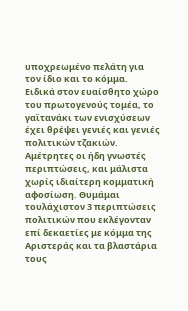υποχρεωμένο πελάτη για τον ίδιο και το κόμμα.
Ειδικά στον ευαίσθητο χώρο του πρωτογενούς τομέα, το γαϊτανάκι των ενισχύσεων έχει θρέψει γενιές και γενιές πολιτικών τζακιών. Αμέτρητες οι ήδη γνωστές περιπτώσεις, και μάλιστα χωρίς ιδιαίτερη κομματική αφοσίωση. Θυμάμαι τουλάχιστον 3 περιπτώσεις πολιτικών που εκλέγονταν επί δεκαετίες με κόμμα της Αριστεράς και τα βλαστάρια τους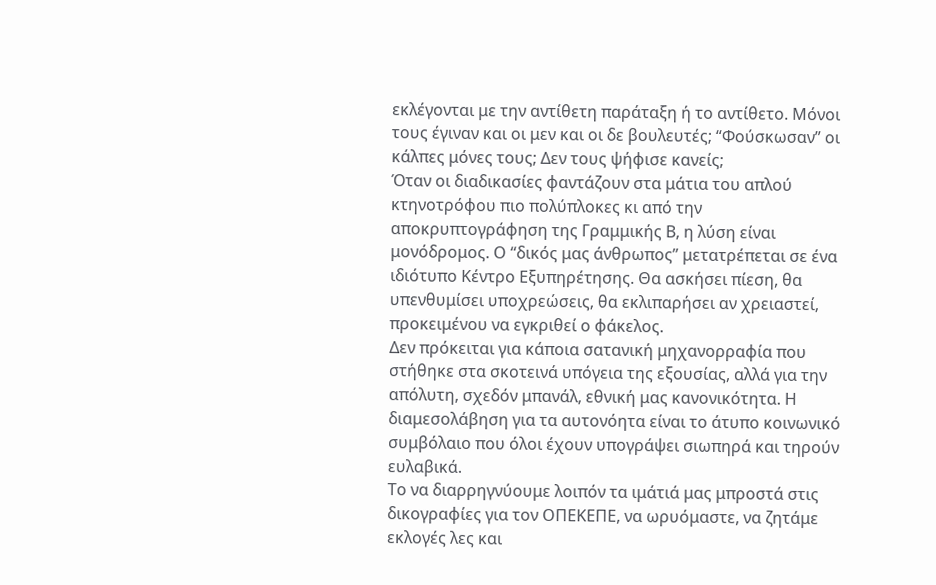εκλέγονται με την αντίθετη παράταξη ή το αντίθετο. Μόνοι τους έγιναν και οι μεν και οι δε βουλευτές; “Φούσκωσαν” οι κάλπες μόνες τους; Δεν τους ψήφισε κανείς;
Όταν οι διαδικασίες φαντάζουν στα μάτια του απλού κτηνοτρόφου πιο πολύπλοκες κι από την αποκρυπτογράφηση της Γραμμικής Β, η λύση είναι μονόδρομος. Ο “δικός μας άνθρωπος” μετατρέπεται σε ένα ιδιότυπο Κέντρο Εξυπηρέτησης. Θα ασκήσει πίεση, θα υπενθυμίσει υποχρεώσεις, θα εκλιπαρήσει αν χρειαστεί, προκειμένου να εγκριθεί ο φάκελος.
Δεν πρόκειται για κάποια σατανική μηχανορραφία που στήθηκε στα σκοτεινά υπόγεια της εξουσίας, αλλά για την απόλυτη, σχεδόν μπανάλ, εθνική μας κανονικότητα. Η διαμεσολάβηση για τα αυτονόητα είναι το άτυπο κοινωνικό συμβόλαιο που όλοι έχουν υπογράψει σιωπηρά και τηρούν ευλαβικά.
Το να διαρρηγνύουμε λοιπόν τα ιμάτιά μας μπροστά στις δικογραφίες για τον ΟΠΕΚΕΠΕ, να ωρυόμαστε, να ζητάμε εκλογές λες και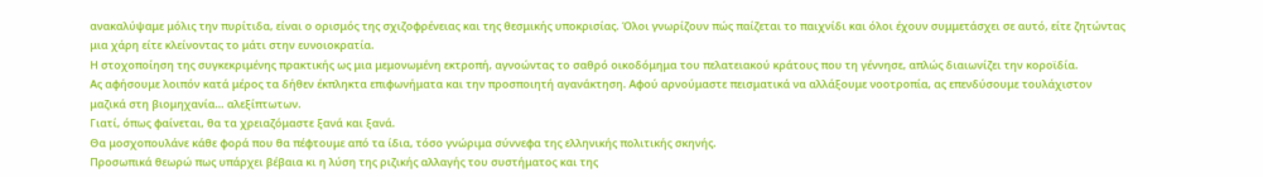ανακαλύψαμε μόλις την πυρίτιδα, είναι ο ορισμός της σχιζοφρένειας και της θεσμικής υποκρισίας. Όλοι γνωρίζουν πώς παίζεται το παιχνίδι και όλοι έχουν συμμετάσχει σε αυτό, είτε ζητώντας μια χάρη είτε κλείνοντας το μάτι στην ευνοιοκρατία.
Η στοχοποίηση της συγκεκριμένης πρακτικής ως μια μεμονωμένη εκτροπή, αγνοώντας το σαθρό οικοδόμημα του πελατειακού κράτους που τη γέννησε, απλώς διαιωνίζει την κοροϊδία.
Ας αφήσουμε λοιπόν κατά μέρος τα δήθεν έκπληκτα επιφωνήματα και την προσποιητή αγανάκτηση. Αφού αρνούμαστε πεισματικά να αλλάξουμε νοοτροπία, ας επενδύσουμε τουλάχιστον μαζικά στη βιομηχανία… αλεξίπτωτων.
Γιατί, όπως φαίνεται, θα τα χρειαζόμαστε ξανά και ξανά.
Θα μοσχοπουλάνε κάθε φορά που θα πέφτουμε από τα ίδια, τόσο γνώριμα σύννεφα της ελληνικής πολιτικής σκηνής.
Προσωπικά θεωρώ πως υπάρχει βέβαια κι η λύση της ριζικής αλλαγής του συστήματος και της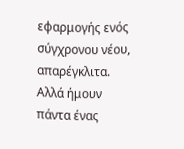εφαρμογής ενός σύγχρονου νέου, απαρέγκλιτα. Αλλά ήμουν πάντα ένας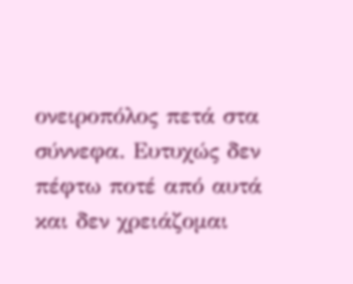ονειροπόλος πετά στα σύννεφα. Ευτυχώς δεν πέφτω ποτέ από αυτά και δεν χρειάζομαι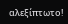αλεξίπτωτο!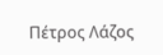Πέτρος Λάζος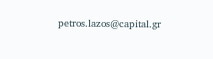petros.lazos@capital.gr